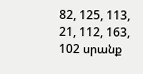82, 125, 113, 21, 112, 163, 102 սրանք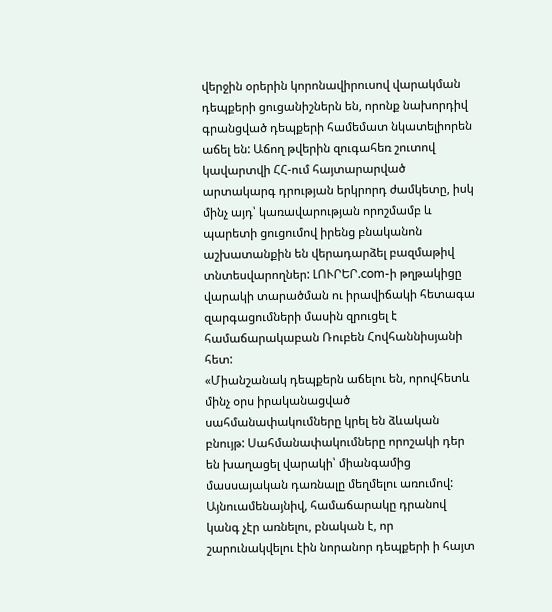վերջին օրերին կորոնավիրուսով վարակման դեպքերի ցուցանիշներն են, որոնք նախորդիվ գրանցված դեպքերի համեմատ նկատելիորեն աճել են: Աճող թվերին զուգահեռ շուտով կավարտվի ՀՀ-ում հայտարարված արտակարգ դրության երկրորդ ժամկետը, իսկ մինչ այդ՝ կառավարության որոշմամբ և պարետի ցուցումով իրենց բնականոն աշխատանքին են վերադարձել բազմաթիվ տնտեսվարողներ: ԼՈՒՐԵՐ.com-ի թղթակիցը վարակի տարածման ու իրավիճակի հետագա զարգացումների մասին զրուցել է համաճարակաբան Ռուբեն Հովհաննիսյանի հետ:
«Միանշանակ դեպքերն աճելու են, որովհետև մինչ օրս իրականացված սահմանափակումները կրել են ձևական բնույթ: Սահմանափակումները որոշակի դեր են խաղացել վարակի՝ միանգամից մասսայական դառնալը մեղմելու առումով: Այնուամենայնիվ, համաճարակը դրանով կանգ չէր առնելու, բնական է, որ շարունակվելու էին նորանոր դեպքերի ի հայտ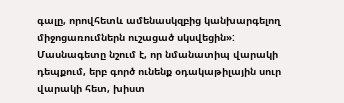գալը, որովհետև ամենասկզբից կանխարգելող միջոցառումներն ուշացած սկսվեցին»:
Մասնագետը նշում է, որ նմանատիպ վարակի դեպքում, երբ գործ ունենք օդակաթիլային սուր վարակի հետ, խիստ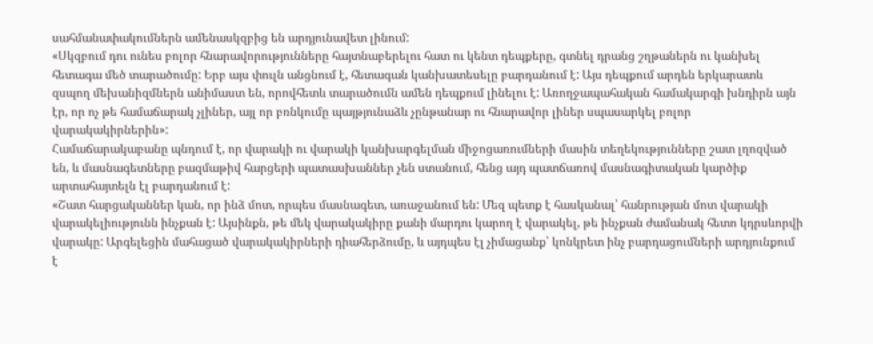սահմանափակումներն ամենասկզբից են արդյունավետ լինում:
«Սկզբում դու ունես բոլոր հնարավորությունները հայտնաբերելու հատ ու կենտ դեպքերը, գտնել դրանց շղթաներն ու կանխել հետագա մեծ տարածումը: Երբ այս փուլն անցնում է, հետագան կանխատեսելը բարդանում է: Այս դեպքում արդեն երկարատև զսպող մեխանիզմներն անիմաստ են, որովհետև տարածումն ամեն դեպքում լինելու է: Առողջապահական համակարգի խնդիրն այն էր, որ ոչ թե համաճարակ չլիներ, այլ որ բռնկումը պայթյունաձև չընթանար ու հնարավոր լիներ սպասարկել բոլոր վարակակիրներին»:
Համաճարակաբանը պնդում է, որ վարակի ու վարակի կանխարգելման միջոցառումների մասին տեղեկությունները շատ լղոզված են, և մասնագետները բազմաթիվ հարցերի պատասխաններ չեն ստանում, հենց այդ պատճառով մասնագիտական կարծիք արտահայտելն էլ բարդանում է:
«Շատ հարցականներ կան, որ ինձ մոտ, որպես մասնագետ, առաջանում են: Մեզ պետք է հասկանալ՝ հանրության մոտ վարակի վարակելիությունն ինչքան է: Այսինքն, թե մեկ վարակակիրը քանի մարդու կարող է վարակել, թե ինչքան ժամանակ հետո կդրսևորվի վարակը: Արգելեցին մահացած վարակակիրների դիահերձումը, և այդպես էլ չիմացանք՝ կոնկրետ ինչ բարդացումների արդյունքում է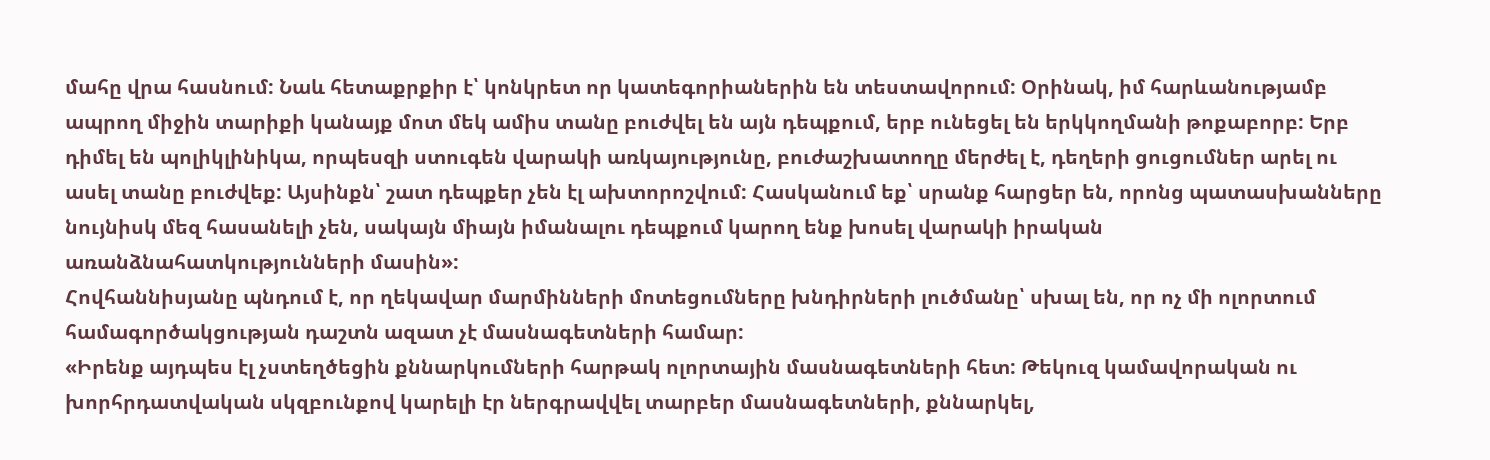մահը վրա հասնում: Նաև հետաքրքիր է՝ կոնկրետ որ կատեգորիաներին են տեստավորում: Օրինակ, իմ հարևանությամբ ապրող միջին տարիքի կանայք մոտ մեկ ամիս տանը բուժվել են այն դեպքում, երբ ունեցել են երկկողմանի թոքաբորբ: Երբ դիմել են պոլիկլինիկա, որպեսզի ստուգեն վարակի առկայությունը, բուժաշխատողը մերժել է, դեղերի ցուցումներ արել ու ասել տանը բուժվեք: Այսինքն՝ շատ դեպքեր չեն էլ ախտորոշվում: Հասկանում եք՝ սրանք հարցեր են, որոնց պատասխանները նույնիսկ մեզ հասանելի չեն, սակայն միայն իմանալու դեպքում կարող ենք խոսել վարակի իրական առանձնահատկությունների մասին»:
Հովհաննիսյանը պնդում է, որ ղեկավար մարմինների մոտեցումները խնդիրների լուծմանը՝ սխալ են, որ ոչ մի ոլորտում համագործակցության դաշտն ազատ չէ մասնագետների համար:
«Իրենք այդպես էլ չստեղծեցին քննարկումների հարթակ ոլորտային մասնագետների հետ: Թեկուզ կամավորական ու խորհրդատվական սկզբունքով կարելի էր ներգրավվել տարբեր մասնագետների, քննարկել,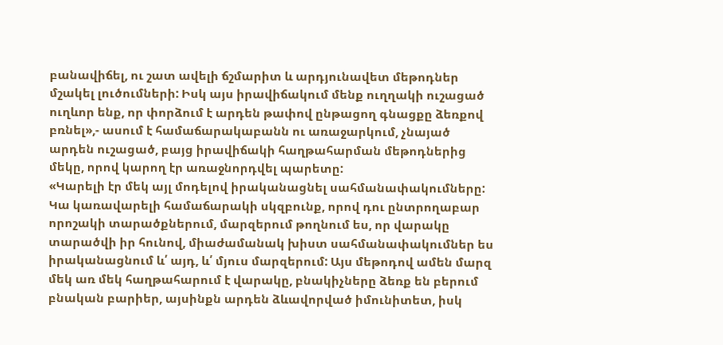բանավիճել, ու շատ ավելի ճշմարիտ և արդյունավետ մեթոդներ մշակել լուծումների: Իսկ այս իրավիճակում մենք ուղղակի ուշացած ուղևոր ենք, որ փորձում է արդեն թափով ընթացող գնացքը ձեռքով բռնել»,- ասում է համաճարակաբանն ու առաջարկում, չնայած արդեն ուշացած, բայց իրավիճակի հաղթահարման մեթոդներից մեկը, որով կարող էր առաջնորդվել պարետը:
«Կարելի էր մեկ այլ մոդելով իրականացնել սահմանափակումները: Կա կառավարելի համաճարակի սկզբունք, որով դու ընտրողաբար որոշակի տարածքներում, մարզերում թողնում ես, որ վարակը տարածվի իր հունով, միաժամանակ խիստ սահմանափակումներ ես իրականացնում և՛ այդ, և՛ մյուս մարզերում: Այս մեթոդով ամեն մարզ մեկ առ մեկ հաղթահարում է վարակը, բնակիչները ձեռք են բերում բնական բարիեր, այսինքն արդեն ձևավորված իմունիտետ, իսկ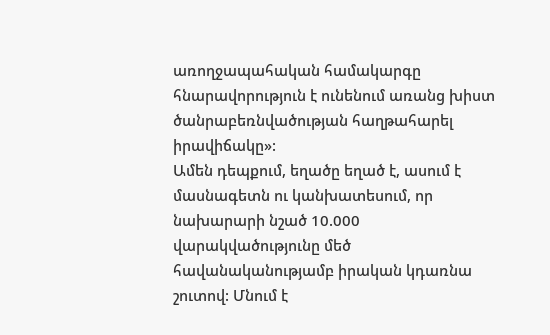առողջապահական համակարգը հնարավորություն է ունենում առանց խիստ ծանրաբեռնվածության հաղթահարել իրավիճակը»:
Ամեն դեպքում, եղածը եղած է, ասում է մասնագետն ու կանխատեսում, որ նախարարի նշած 10.000 վարակվածությունը մեծ հավանականությամբ իրական կդառնա շուտով: Մնում է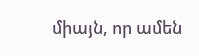միայն, որ ամեն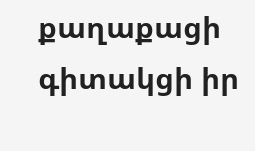քաղաքացի գիտակցի իր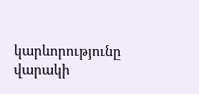կարևորությունը վարակի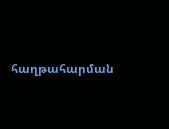հաղթահարման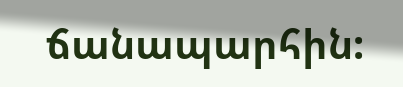ճանապարհին: